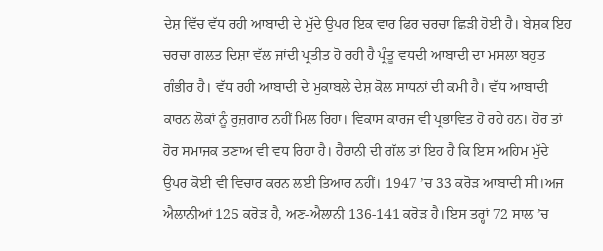ਦੇਸ਼ ਵਿੱਚ ਵੱਧ ਰਹੀ ਆਬਾਦੀ ਦੇ ਮੁੱਦੇ ਉਪਰ ਇਕ ਵਾਰ ਫਿਰ ਚਰਚਾ ਛਿੜੀ ਹੋਈ ਹੈ। ਬੇਸ਼ਕ ਇਹ ਚਰਚਾ ਗਲਤ ਦਿਸ਼ਾ ਵੱਲ ਜਾਂਦੀ ਪ੍ਰਤੀਤ ਹੋ ਰਹੀ ਹੈ ਪ੍ਰੰਤੂ ਵਧਦੀ ਆਬਾਦੀ ਦਾ ਮਸਲਾ ਬਹੁਤ ਗੰਭੀਰ ਹੈ। ਵੱਧ ਰਹੀ ਆਬਾਦੀ ਦੇ ਮੁਕਾਬਲੇ ਦੇਸ਼ ਕੋਲ ਸਾਧਨਾਂ ਦੀ ਕਮੀ ਹੈ। ਵੱਧ ਆਬਾਦੀ ਕਾਰਨ ਲੋਕਾਂ ਨੂੰ ਰੁਜ਼ਗਾਰ ਨਹੀਂ ਮਿਲ ਰਿਹਾ। ਵਿਕਾਸ ਕਾਰਜ ਵੀ ਪ੍ਰਭਾਵਿਤ ਹੋ ਰਹੇ ਹਨ। ਹੋਰ ਤਾਂ ਹੋਰ ਸਮਾਜਕ ਤਣਾਅ ਵੀ ਵਧ ਰਿਹਾ ਹੈ। ਹੈਰਾਨੀ ਦੀ ਗੱਲ ਤਾਂ ਇਹ ਹੈ ਕਿ ਇਸ ਅਹਿਮ ਮੁੱਦੇ ਉਪਰ ਕੋਈ ਵੀ ਵਿਚਾਰ ਕਰਨ ਲਈ ਤਿਆਰ ਨਹੀਂ। 1947 ’ਚ 33 ਕਰੋੜ ਆਬਾਦੀ ਸੀ।ਅਜ ਐਲਾਨੀਆਂ 125 ਕਰੋੜ ਹੈ, ਅਣ-ਐਲਾਨੀ 136-141 ਕਰੋੜ ਹੈ।ਇਸ ਤਰ੍ਹਾਂ 72 ਸਾਲ ’ਚ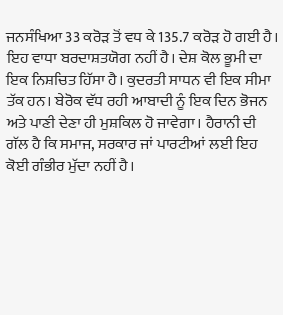ਜਨਸੰਖਿਆ 33 ਕਰੋੜ ਤੋਂ ਵਧ ਕੇ 135.7 ਕਰੋੜ ਹੋ ਗਈ ਹੈ। ਇਹ ਵਾਧਾ ਬਰਦਾਸ਼ਤਯੋਗ ਨਹੀਂ ਹੈ। ਦੇਸ਼ ਕੋਲ ਭੂਮੀ ਦਾ ਇਕ ਨਿਸ਼ਚਿਤ ਹਿੱਸਾ ਹੈ। ਕੁਦਰਤੀ ਸਾਧਨ ਵੀ ਇਕ ਸੀਮਾ ਤੱਕ ਹਨ। ਬੇਰੋਕ ਵੱਧ ਰਹੀ ਆਬਾਦੀ ਨੂੰ ਇਕ ਦਿਨ ਭੋਜਨ ਅਤੇ ਪਾਣੀ ਦੇਣਾ ਹੀ ਮੁਸ਼ਕਿਲ ਹੋ ਜਾਵੇਗਾ। ਹੈਰਾਨੀ ਦੀ ਗੱਲ ਹੈ ਕਿ ਸਮਾਜ, ਸਰਕਾਰ ਜਾਂ ਪਾਰਟੀਆਂ ਲਈ ਇਹ ਕੋਈ ਗੰਭੀਰ ਮੁੱਦਾ ਨਹੀਂ ਹੈ।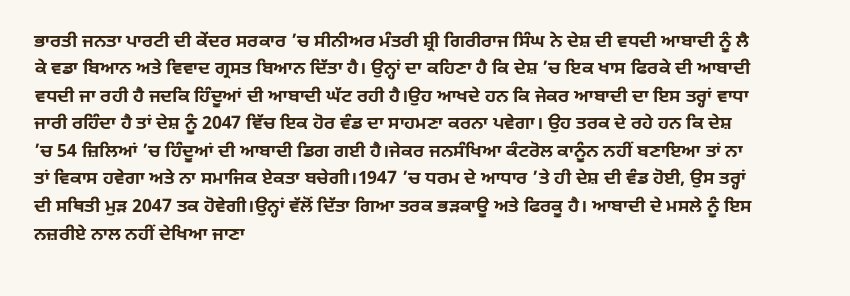ਭਾਰਤੀ ਜਨਤਾ ਪਾਰਟੀ ਦੀ ਕੇਂਦਰ ਸਰਕਾਰ ’ਚ ਸੀਨੀਅਰ ਮੰਤਰੀ ਸ਼੍ਰੀ ਗਿਰੀਰਾਜ ਸਿੰਘ ਨੇ ਦੇਸ਼ ਦੀ ਵਧਦੀ ਆਬਾਦੀ ਨੂੰ ਲੈ ਕੇ ਵਡਾ ਬਿਆਨ ਅਤੇ ਵਿਵਾਦ ਗ੍ਰਸਤ ਬਿਆਨ ਦਿੱਤਾ ਹੈ। ਉਨ੍ਹਾਂ ਦਾ ਕਹਿਣਾ ਹੈ ਕਿ ਦੇਸ਼ ’ਚ ਇਕ ਖਾਸ ਫਿਰਕੇ ਦੀ ਆਬਾਦੀ ਵਧਦੀ ਜਾ ਰਹੀ ਹੈ ਜਦਕਿ ਹਿੰਦੂਆਂ ਦੀ ਆਬਾਦੀ ਘੱਟ ਰਹੀ ਹੈ।ਉਹ ਆਖਦੇ ਹਨ ਕਿ ਜੇਕਰ ਆਬਾਦੀ ਦਾ ਇਸ ਤਰ੍ਹਾਂ ਵਾਧਾ ਜਾਰੀ ਰਹਿੰਦਾ ਹੈ ਤਾਂ ਦੇਸ਼ ਨੂੰ 2047 ਵਿੱਚ ਇਕ ਹੋਰ ਵੰਡ ਦਾ ਸਾਹਮਣਾ ਕਰਨਾ ਪਵੇਗਾ। ਉਹ ਤਰਕ ਦੇ ਰਹੇ ਹਨ ਕਿ ਦੇਸ਼ ’ਚ 54 ਜ਼ਿਲਿਆਂ ’ਚ ਹਿੰਦੂਆਂ ਦੀ ਆਬਾਦੀ ਡਿਗ ਗਈ ਹੈ।ਜੇਕਰ ਜਨਸੰਖਿਆ ਕੰਟਰੋਲ ਕਾਨੂੰਨ ਨਹੀਂ ਬਣਾਇਆ ਤਾਂ ਨਾ ਤਾਂ ਵਿਕਾਸ ਹਵੇਗਾ ਅਤੇ ਨਾ ਸਮਾਜਿਕ ਏਕਤਾ ਬਚੇਗੀ।1947 ’ਚ ਧਰਮ ਦੇ ਆਧਾਰ ’ਤੇ ਹੀ ਦੇਸ਼ ਦੀ ਵੰਡ ਹੋਈ, ਉਸ ਤਰ੍ਹਾਂ ਦੀ ਸਥਿਤੀ ਮੁੜ 2047 ਤਕ ਹੋਵੇਗੀ।ਉਨ੍ਹਾਂ ਵੱਲੋਂ ਦਿੱਤਾ ਗਿਆ ਤਰਕ ਭੜਕਾਊ ਅਤੇ ਫਿਰਕੂ ਹੈ। ਆਬਾਦੀ ਦੇ ਮਸਲੇ ਨੂੰ ਇਸ ਨਜ਼ਰੀਏ ਨਾਲ ਨਹੀਂ ਦੇਖਿਆ ਜਾਣਾ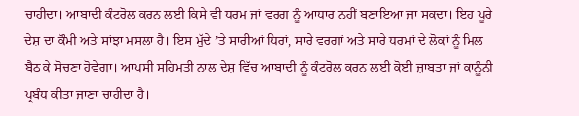ਚਾਹੀਦਾ। ਆਬਾਦੀ ਕੰਟਰੋਲ ਕਰਨ ਲਈ ਕਿਸੇ ਵੀ ਧਰਮ ਜਾਂ ਵਰਗ ਨੂੰ ਆਧਾਰ ਨਹੀਂ ਬਣਾਇਆ ਜਾ ਸਕਦਾ। ਇਹ ਪੂਰੇ ਦੇਸ਼ ਦਾ ਕੌਮੀ ਅਤੇ ਸਾਂਝਾ ਮਸਲਾ ਹੈ। ਇਸ ਮੁੱਦੇ ’ਤੇ ਸਾਰੀਆਂ ਧਿਰਾਂ, ਸਾਰੇ ਵਰਗਾਂ ਅਤੇ ਸਾਰੇ ਧਰਮਾਂ ਦੇ ਲੋਕਾਂ ਨੂੰ ਮਿਲ ਬੈਠ ਕੇ ਸੋਚਣਾ ਹੋਵੇਗਾ। ਆਪਸੀ ਸਹਿਮਤੀ ਨਾਲ ਦੇਸ਼ ਵਿੱਚ ਆਬਾਦੀ ਨੂੰ ਕੰਟਰੋਲ ਕਰਨ ਲਈ ਕੋਈ ਜ਼ਾਬਤਾ ਜਾਂ ਕਾਨੂੰਨੀ ਪ੍ਰਬੰਧ ਕੀਤਾ ਜਾਣਾ ਚਾਹੀਦਾ ਹੈ।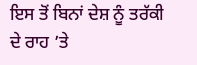ਇਸ ਤੋਂ ਬਿਨਾਂ ਦੇਸ਼ ਨੂੰ ਤਰੱਕੀ ਦੇ ਰਾਹ ’ਤੇ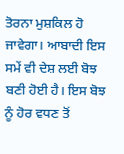ਤੋਰਨਾ ਮੁਸ਼ਕਿਲ ਹੋ ਜਾਵੇਗਾ। ਆਬਾਦੀ ਇਸ ਸਮੇਂ ਵੀ ਦੇਸ਼ ਲਈ ਬੋਝ ਬਣੀ ਹੋਈ ਹੈ। ਇਸ ਬੋਝ ਨੂੰ ਹੋਰ ਵਧਣ ਤੋਂ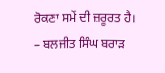ਰੋਕਣਾ ਸਮੇਂ ਦੀ ਜ਼ਰੂਰਤ ਹੈ।
– ਬਲਜੀਤ ਸਿੰਘ ਬਰਾੜ